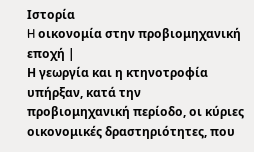Ιστορία
H οικονομία στην προβιομηχανική εποχή |
Η γεωργία και η κτηνοτροφία υπήρξαν, κατά την προβιομηχανική περίοδο, οι κύριες οικονομικές δραστηριότητες, που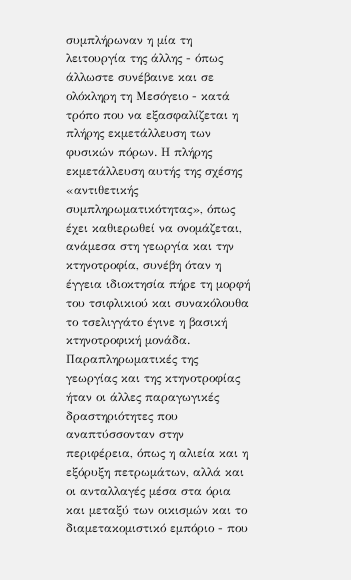συμπλήρωναν η μία τη λειτουργία της άλλης - όπως άλλωστε συνέβαινε και σε ολόκληρη τη Μεσόγειο - κατά τρόπο που να εξασφαλίζεται η πλήρης εκμετάλλευση των φυσικών πόρων. Η πλήρης εκμετάλλευση αυτής της σχέσης «αντιθετικής συμπληρωματικότητας», όπως έχει καθιερωθεί να ονομάζεται, ανάμεσα στη γεωργία και την κτηνοτροφία, συνέβη όταν η έγγεια ιδιοκτησία πήρε τη μορφή του τσιφλικιού και συνακόλουθα το τσελιγγάτο έγινε η βασική κτηνοτροφική μονάδα. Παραπληρωματικές της γεωργίας και της κτηνοτροφίας ήταν οι άλλες παραγωγικές δραστηριότητες που αναπτύσσονταν στην περιφέρεια, όπως η αλιεία και η εξόρυξη πετρωμάτων, αλλά και οι ανταλλαγές μέσα στα όρια και μεταξύ των οικισμών και το διαμετακομιστικό εμπόριο - που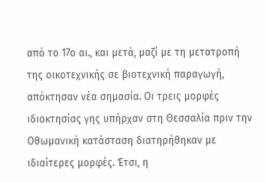από το 17ο αι., και μετά, μαζί με τη μετατροπή της οικοτεχνικής σε βιοτεχνική παραγωγή, απόκτησαν νέα σημασία. Οι τρεις μορφές ιδιοκτησίας γης υπήρχαν στη Θεσσαλία πριν την Οθωμανική κατάσταση διατηρήθηκαν με ιδιαίτερες μορφές. Έτσι, η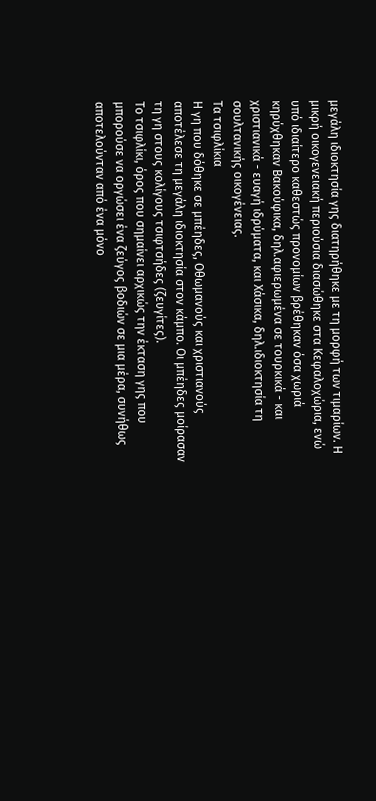μεγάλη ιδιοκτησία γης διατηρήθηκε με τη μορφή των τιμαρίων. Η μικρή οικογενειακή περιούσια διασώθηκε στα Κεφαλοχώρια, ενώ υπό ιδιαίτερο καθεστώς προνομίων βρέθηκαν όσα χωριά κηρύχθηκαν Βακούφικα, δηλ.αφιερωμένα σε τουρκικά - και χριστιανικά - ευαγή ιδρύματα, και Χάσικα, δηλ.ιδιοκτησία τη σουλτανικής οικογένειας.
Τα τσιφλίκια
Η γη που δόθηκε σε μπέηδες, Οθωμανούς και χριστιανούς αποτέλεσε τη μεγάλη ιδιοκτησία στον κάμπο. Οι μπέηδες μοίρασαν τη γη στους κολίγους τσιφτσήδες (ζευγίτες).
Το τσιφλίκι, όρος που σημαίνει αρχικώς την έκταση γης που μπορούσε να οργώσει ένα ζεύγος βοδιών σε μια μέρα, συνήθως αποτελούνταν από ένα μόνο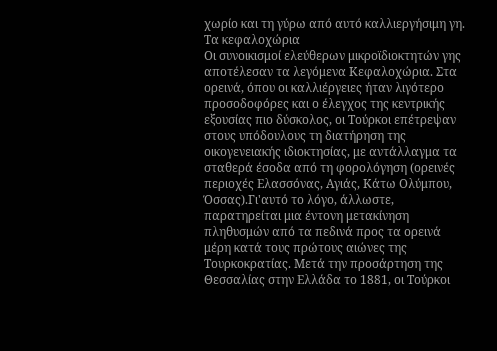χωρίο και τη γύρω από αυτό καλλιεργήσιμη γη.
Τα κεφαλοχώρια
Οι συνοικισμοί ελεύθερων μικροϊδιοκτητών γης αποτέλεσαν τα λεγόμενα Κεφαλοχώρια. Στα ορεινά, όπου οι καλλιέργειες ήταν λιγότερο προσοδοφόρες και ο έλεγχος της κεντρικής εξουσίας πιο δύσκολος, οι Τούρκοι επέτρεψαν στους υπόδουλους τη διατήρηση της οικογενειακής ιδιοκτησίας, με αντάλλαγμα τα σταθερά έσοδα από τη φορολόγηση (ορεινές περιοχές Ελασσόνας, Αγιάς, Κάτω Ολύμπου, Όσσας).Γι'αυτό το λόγο, άλλωστε, παρατηρείται μια έντονη μετακίνηση πληθυσμών από τα πεδινά προς τα ορεινά μέρη κατά τους πρώτους αιώνες της Τουρκοκρατίας. Μετά την προσάρτηση της Θεσσαλίας στην Ελλάδα το 1881, οι Τούρκοι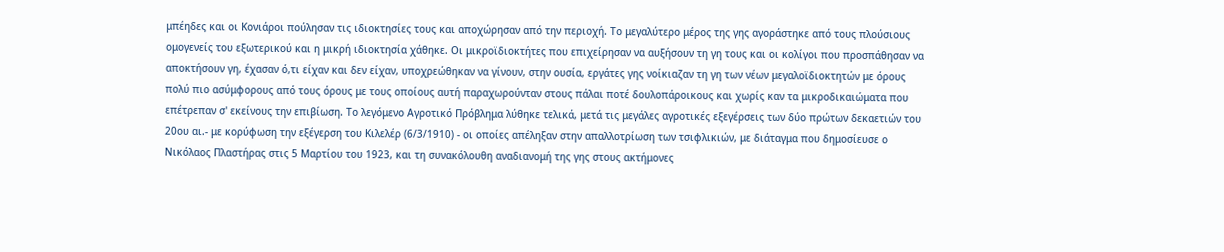μπέηδες και οι Κονιάροι πούλησαν τις ιδιοκτησίες τους και αποχώρησαν από την περιοχή. Το μεγαλύτερο μέρος της γης αγοράστηκε από τους πλούσιους ομογενείς του εξωτερικού και η μικρή ιδιοκτησία χάθηκε. Οι μικροϊδιοκτήτες που επιχείρησαν να αυξήσουν τη γη τους και οι κολίγοι που προσπάθησαν να αποκτήσουν γη, έχασαν ό,τι είχαν και δεν είχαν, υποχρεώθηκαν να γίνουν, στην ουσία, εργάτες γης νοίκιαζαν τη γη των νέων μεγαλοϊδιοκτητών με όρους πολύ πιο ασύμφορους από τους όρους με τους οποίους αυτή παραχωρούνταν στους πάλαι ποτέ δουλοπάροικους και χωρίς καν τα μικροδικαιώματα που επέτρεπαν σ' εκείνους την επιβίωση. Το λεγόμενο Αγροτικό Πρόβλημα λύθηκε τελικά, μετά τις μεγάλες αγροτικές εξεγέρσεις των δύο πρώτων δεκαετιών του 20ου αι.- με κορύφωση την εξέγερση του Κιλελέρ (6/3/1910) - οι οποίες απέληξαν στην απαλλοτρίωση των τσιφλικιών, με διάταγμα που δημοσίευσε ο Νικόλαος Πλαστήρας στις 5 Μαρτίου του 1923, και τη συνακόλουθη αναδιανομή της γης στους ακτήμονες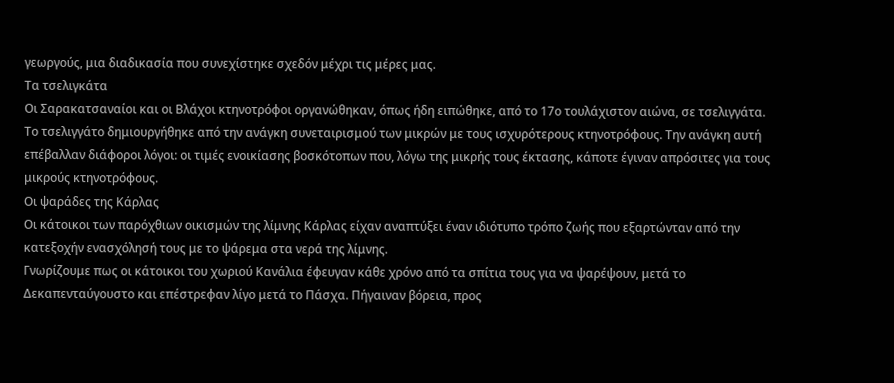γεωργούς, μια διαδικασία που συνεχίστηκε σχεδόν μέχρι τις μέρες μας.
Τα τσελιγκάτα
Οι Σαρακατσαναίοι και οι Βλάχοι κτηνοτρόφοι οργανώθηκαν, όπως ήδη ειπώθηκε, από το 17ο τουλάχιστον αιώνα, σε τσελιγγάτα.
Το τσελιγγάτο δημιουργήθηκε από την ανάγκη συνεταιρισμού των μικρών με τους ισχυρότερους κτηνοτρόφους. Την ανάγκη αυτή επέβαλλαν διάφοροι λόγοι: οι τιμές ενοικίασης βοσκότοπων που, λόγω της μικρής τους έκτασης, κάποτε έγιναν απρόσιτες για τους μικρούς κτηνοτρόφους.
Οι ψαράδες της Κάρλας
Οι κάτοικοι των παρόχθιων οικισμών της λίμνης Κάρλας είχαν αναπτύξει έναν ιδιότυπο τρόπο ζωής που εξαρτώνταν από την κατεξοχήν ενασχόλησή τους με το ψάρεμα στα νερά της λίμνης.
Γνωρίζουμε πως οι κάτοικοι του χωριού Κανάλια έφευγαν κάθε χρόνο από τα σπίτια τους για να ψαρέψουν, μετά το Δεκαπενταύγουστο και επέστρεφαν λίγο μετά το Πάσχα. Πήγαιναν βόρεια, προς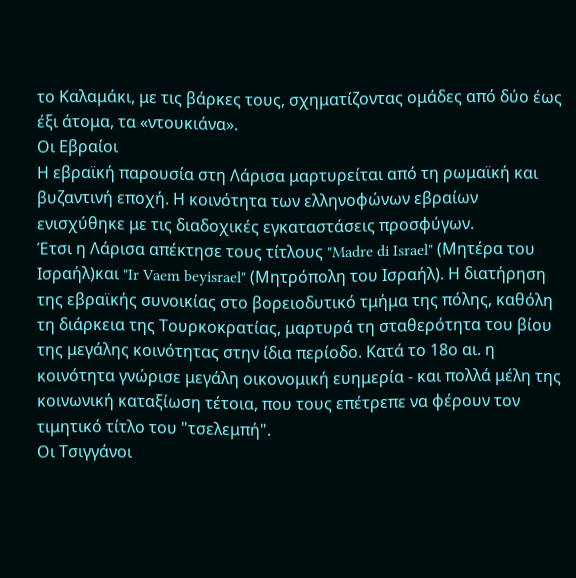το Καλαμάκι, με τις βάρκες τους, σχηματίζοντας ομάδες από δύο έως έξι άτομα, τα «ντουκιάνα».
Οι Εβραίοι
Η εβραϊκή παρουσία στη Λάρισα μαρτυρείται από τη ρωμαϊκή και βυζαντινή εποχή. Η κοινότητα των ελληνοφώνων εβραίων ενισχύθηκε με τις διαδοχικές εγκαταστάσεις προσφύγων.
Έτσι η Λάρισα απέκτησε τους τίτλους "Madre di Israel" (Μητέρα του Ισραήλ)και "Ir Vaem beyisrael" (Μητρόπολη του Ισραήλ). Η διατήρηση της εβραϊκής συνοικίας στο βορειοδυτικό τμήμα της πόλης, καθόλη τη διάρκεια της Τουρκοκρατίας, μαρτυρά τη σταθερότητα του βίου της μεγάλης κοινότητας στην ίδια περίοδο. Κατά το 18ο αι. η κοινότητα γνώρισε μεγάλη οικονομική ευημερία - και πολλά μέλη της κοινωνική καταξίωση τέτοια, που τους επέτρεπε να φέρουν τον τιμητικό τίτλο του "τσελεμπή".
Οι Τσιγγάνοι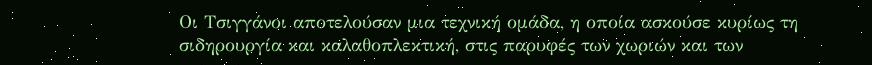Οι Τσιγγάνοι αποτελούσαν μια τεχνική ομάδα, η οποία ασκούσε κυρίως τη σιδηρουργία και καλαθοπλεκτική, στις παρυφές των χωριών και των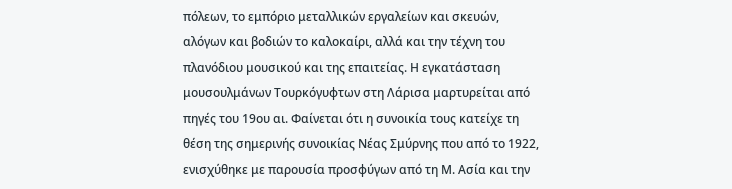πόλεων, το εμπόριο μεταλλικών εργαλείων και σκευών, αλόγων και βοδιών το καλοκαίρι, αλλά και την τέχνη του πλανόδιου μουσικού και της επαιτείας. Η εγκατάσταση μουσουλμάνων Τουρκόγυφτων στη Λάρισα μαρτυρείται από πηγές του 19ου αι. Φαίνεται ότι η συνοικία τους κατείχε τη θέση της σημερινής συνοικίας Νέας Σμύρνης που από το 1922, ενισχύθηκε με παρουσία προσφύγων από τη Μ. Ασία και την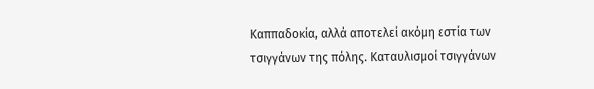Καππαδοκία, αλλά αποτελεί ακόμη εστία των τσιγγάνων της πόλης. Καταυλισμοί τσιγγάνων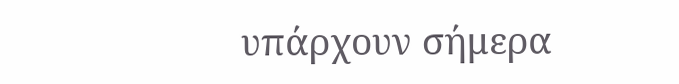υπάρχουν σήμερα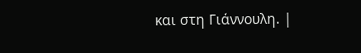και στη Γιάννουλη. |